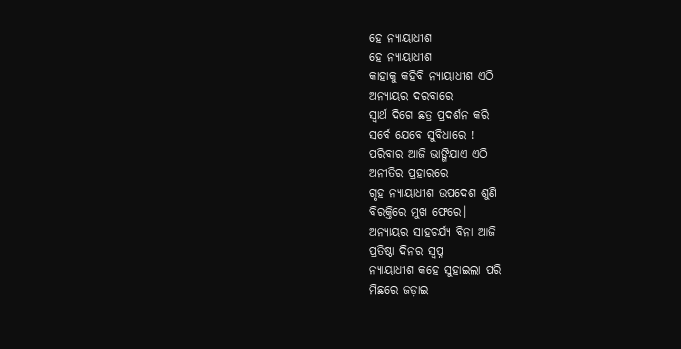ହେ ନ୍ୟାୟାଧୀଶ
ହେ ନ୍ୟାୟାଧୀଶ
କାହାକୁ କହିବି ନ୍ୟାୟାଧୀଶ ଏଠି
ଅନ୍ୟାୟର ଦରବାରେ
ସ୍ୱାର୍ଥ ଦିଗେ ଛତ୍ର ପ୍ରଦର୍ଶନ କରି
ସର୍ବେ ଯେବେ ସୁବିଧାରେ !
ପରିବାର ଆଜି ଭାଙ୍ଗିଯାଏ ଏଠି
ଅନୀତିର ପ୍ରହାରରେ
ଗୃହ ନ୍ୟାୟାଧୀଶ ଉପଦେଶ ଶୁଣି
ବିରକ୍ତିରେ ମୁଖ ଫେରେ।
ଅନ୍ୟାୟର ସାହଚର୍ଯ୍ୟ ବିନା ଆଜି
ପ୍ରତିଷ୍ଠା ଦିନର ସ୍ୱପ୍ନ
ନ୍ୟାୟାଧୀଶ କହେ ସୁହାଇଲା ପରି
ମିଛରେ ଜଡ଼ାଇ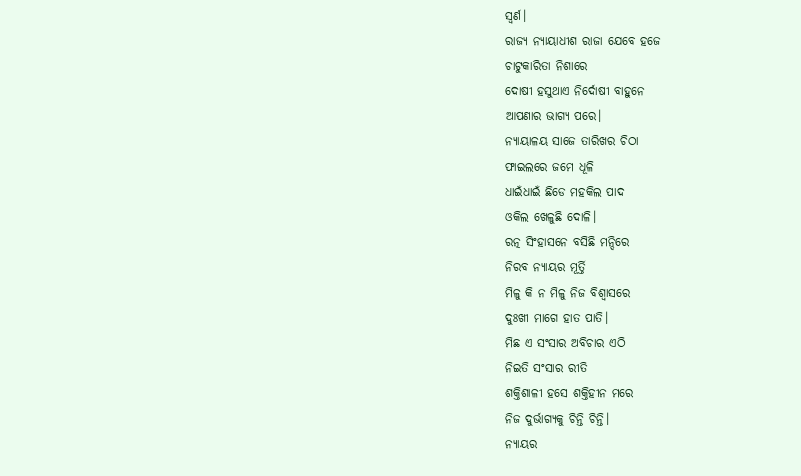ସ୍ଵର୍ଣ।
ରାଜ୍ୟ ନ୍ୟାୟାଧୀଶ ରାଜା ଯେବେ ହଜେ
ଚାଟୁକାରିତା ନିଶାରେ
ଦୋଷୀ ହସୁଥାଏ ନିର୍ଦୋଷୀ ବାହୁନେ
ଆପଣାର ଭାଗ୍ୟ ପରେ।
ନ୍ୟାୟାଳୟ ସାଜେ ତାରିଖର ଚିଠା
ଫାଇଲରେ ଜମେ ଧୂଳି
ଧାଇଁଧାଇଁ ଛିଡେ ମହକିଲ ପାଦ
ଓକିଲ ଖେଳୁଛି ଦୋଳି।
ରତ୍ନ ସିଂହାସନେ ବସିଛି ମନ୍ଦିରେ
ନିରବ ନ୍ୟାୟର ମୂର୍ତ୍ତି
ମିଳୁ କି ନ ମିଳୁ ନିଜ ବିଶ୍ୱାସରେ
ଦୁଃଖୀ ମାଗେ ହାତ ପାତି।
ମିଛ ଏ ସଂସାର ଅବିଚାର ଏଠି
ନିଇତି ସଂସାର ରୀତି
ଶକ୍ତିଶାଳୀ ହସେ ଶକ୍ତିହୀନ ମରେ
ନିଜ ଦୁର୍ଭାଗ୍ୟକୁ ଚିନ୍ତି ଚିନ୍ତି।
ନ୍ୟାୟର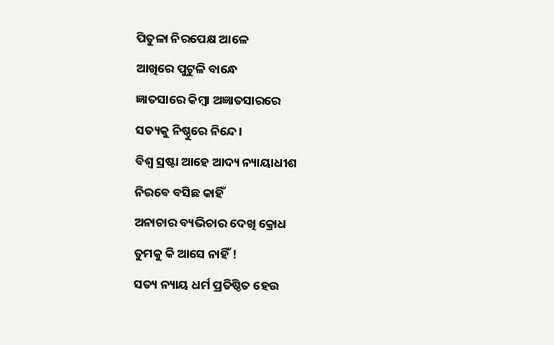ପିତୁଳା ନିରପେକ୍ଷ ଆଳେ
ଆଖିରେ ପୁଟୁଳି ବାନ୍ଧେ
ଜ୍ଞାତସାରେ କିମ୍ବା ଅଜ୍ଞାତସାରରେ
ସତ୍ୟକୁ ନିଷ୍ଠୁରେ ନିନ୍ଦେ।
ବିଶ୍ୱ ସ୍ରଷ୍ଟା ଆହେ ଆଦ୍ୟ ନ୍ୟାୟାଧୀଶ
ନିରବେ ବସିଛ କାହିଁ
ଅନାଚାର ବ୍ୟଭିଚାର ଦେଖି କ୍ରୋଧ
ତୁମକୁ କି ଆସେ ନାହିଁ !
ସତ୍ୟ ନ୍ୟାୟ ଧର୍ମ ପ୍ରତିଷ୍ଠିତ ହେଉ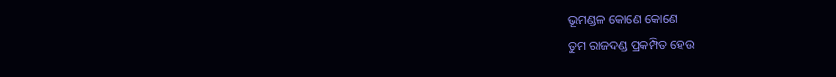ଭୂମଣ୍ଡଳ କୋଣେ କୋଣେ
ତୁମ ରାଜଦଣ୍ଡ ପ୍ରକମ୍ପିତ ହେଉ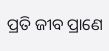ପ୍ରତି ଜୀବ ପ୍ରାଣେ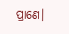ପ୍ରାଣେ।